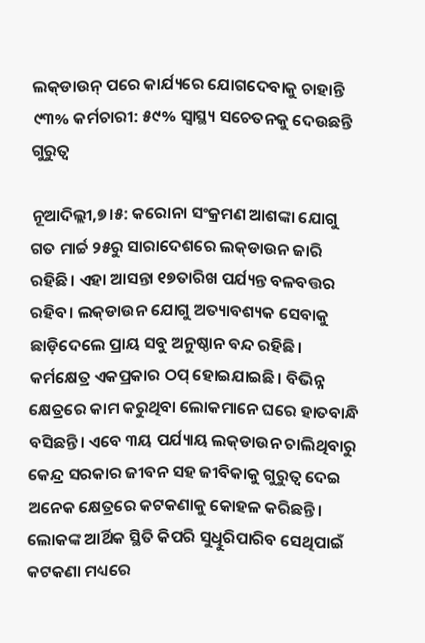ଲକ୍‌ଡାଉନ୍‌ ପରେ କାର୍ଯ୍ୟରେ ଯୋଗଦେବାକୁ ଚାହାନ୍ତି ୯୩% କର୍ମଚାରୀ: ୫୯% ସ୍ବାସ୍ଥ୍ୟ ସଚେତନକୁ ଦେଉଛନ୍ତି ଗୁରୁତ୍ୱ

ନୂଆଦିଲ୍ଲୀ,୭।୫: କରୋନା ସଂକ୍ରମଣ ଆଶଙ୍କା ଯୋଗୁ ଗତ ମାର୍ଚ୍ଚ ୨୫ରୁ ସାରାଦେଶରେ ଲକ୍‌ଡାଉନ ଜାରି ରହିଛି। ଏହା ଆସନ୍ତା ୧୭ତାରିଖ ପର୍ଯ୍ୟନ୍ତ ବଳବତ୍ତର ରହିବ। ଲକ୍‌ଡାଉନ ଯୋଗୁ ଅତ୍ୟାବଶ୍ୟକ ସେବାକୁ ଛାଡ଼ିଦେଲେ ପ୍ରାୟ ସବୁ ଅନୁଷ୍ଠାନ ବନ୍ଦ ରହିଛି। କର୍ମକ୍ଷେତ୍ର ଏକପ୍ରକାର ଠପ୍‌ ହୋଇଯାଇଛି। ବିଭିନ୍ନ କ୍ଷେତ୍ରରେ କାମ କରୁଥିବା ଲୋକମାନେ ଘରେ ହାତବାନ୍ଧି ବସିଛନ୍ତି। ଏବେ ୩ୟ ପର୍ଯ୍ୟାୟ ଲକ୍‌ଡାଉନ ଚାଲିଥିବାରୁ କେନ୍ଦ୍ର ସରକାର ଜୀବନ ସହ ଜୀବିକାକୁ ଗୁରୁତ୍ୱ ଦେଇ ଅନେକ କ୍ଷେତ୍ରରେ କଟକଣାକୁ କୋହଳ କରିଛନ୍ତି। ଲୋକଙ୍କ ଆର୍ଥିକ ସ୍ଥିତି କିପରି ସୁଧିୁରିପାରିବ ସେଥିପାଇଁ କଟକଣା ମଧ୍ୟରେ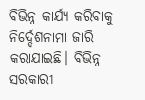ବିଭିନ୍ନ କାର୍ଯ୍ୟ କରିବାକୁ ନିର୍ଦ୍ଦେଶନାମା ଜାରି କରାଯାଇଛି। ବିଭିନ୍ନ ସରକାରୀ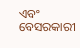ଏବଂ ବେସରକାରୀ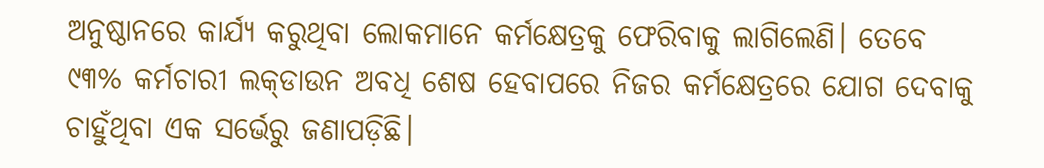ଅନୁଷ୍ଠାନରେ କାର୍ଯ୍ୟ କରୁଥିବା ଲୋକମାନେ କର୍ମକ୍ଷେତ୍ରକୁ ଫେରିବାକୁ ଲାଗିଲେଣି। ତେବେ ୯୩% କର୍ମଚାରୀ ଲକ୍‌ଡାଉନ ଅବଧି ଶେଷ ହେବାପରେ ନିଜର କର୍ମକ୍ଷେତ୍ରରେ ଯୋଗ ଦେବାକୁ ଚାହୁଁଥିବା ଏକ ସର୍ଭେରୁ ଜଣାପଡ଼ିଛି।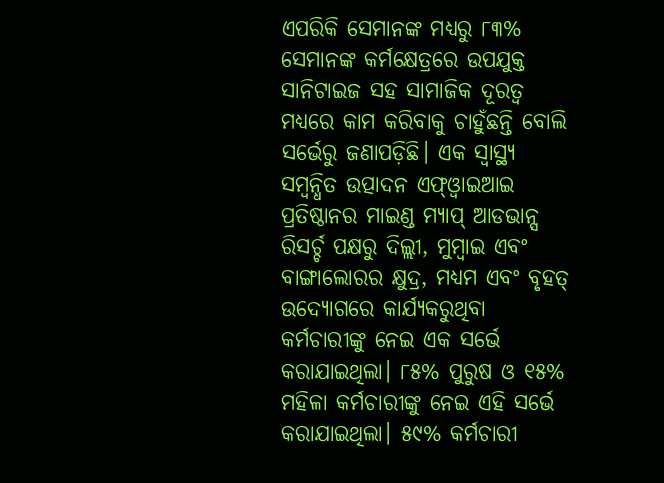ଏପରିକି ସେମାନଙ୍କ ମଧ୍ୟରୁ ୮୩% ସେମାନଙ୍କ କର୍ମକ୍ଷେତ୍ରରେ ଉପଯୁକ୍ତ ସାନିଟାଇଜ ସହ ସାମାଜିକ ଦୂରତ୍ୱ ମଧ୍ୟରେ କାମ କରିବାକୁ ଚାହୁଁଛନ୍ତି ବୋଲି ସର୍ଭେରୁ ଜଣାପଡ଼ିଛି। ଏକ ସ୍ବାସ୍ଥ୍ୟ ସମ୍ବନ୍ଧିତ ଉତ୍ପାଦନ ଏଫ୍‌ଓ୍ବାଇଆଇ ପ୍ରତିଷ୍ଠାନର ମାଇଣ୍ଡ ମ୍ୟାପ୍‌ ଆଡଭାନ୍ସ ରିସର୍ଚ୍ଚ ପକ୍ଷରୁ ଦିଲ୍ଲୀ, ମୁମ୍ବାଇ ଏବଂ ବାଙ୍ଗାଲୋରର କ୍ଷୁଦ୍ର, ମଧ୍ୟମ ଏବଂ ବୃହତ୍‌ ଉଦ୍ୟୋଗରେ କାର୍ଯ୍ୟକରୁଥିବା କର୍ମଚାରୀଙ୍କୁ ନେଇ ଏକ ସର୍ଭେ କରାଯାଇଥିଲା। ୮୫% ପୁରୁଷ ଓ ୧୫% ମହିଳା କର୍ମଚାରୀଙ୍କୁ ନେଇ ଏହି ସର୍ଭେ କରାଯାଇଥିଲା। ୫୯% କର୍ମଚାରୀ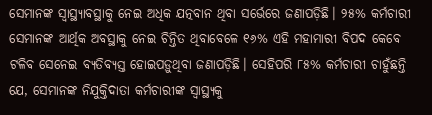ସେମାନଙ୍କ ସ୍ବାସ୍ଥ୍ୟାବସ୍ଥାକୁ ନେଇ ଅଧିକ ଯତ୍ନବାନ ଥିବା ସର୍ଭେରେ ଜଣାପଡ଼ିଛି। ୨୫% କର୍ମଚାରୀ ସେମାନଙ୍କ ଆର୍ଥିକ ଅବସ୍ଥାକୁ ନେଇ ଚିନ୍ତିତ ଥିବାବେଳେ ୧୬% ଏହି ମହାମାରୀ ବିପଦ କେବେ ଟଳିବ ସେନେଇ ବ୍ୟତିବ୍ୟସ୍ତ ହୋଇପଡ଼ୁଥିବା ଜଣାପଡ଼ିଛି। ସେହିପରି ୮୫% କର୍ମଚାରୀ ଚାହୁଁଛନ୍ତି ଯେ, ସେମାନଙ୍କ ନିଯୁକ୍ତିଦାତା କର୍ମଚାରୀଙ୍କ ସ୍ବାସ୍ଥ୍ୟକୁ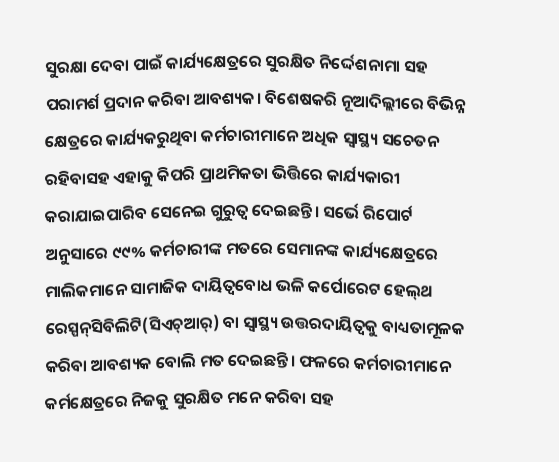ସୁରକ୍ଷା ଦେବା ପାଇଁ କାର୍ଯ୍ୟକ୍ଷେତ୍ରରେ ସୁରକ୍ଷିତ ନିର୍ଦ୍ଦେଶନାମା ସହ ପରାମର୍ଶ ପ୍ରଦାନ କରିବା ଆବଶ୍ୟକ। ବିଶେଷକରି ନୂଆଦିଲ୍ଲୀରେ ବିଭିନ୍ନ କ୍ଷେତ୍ରରେ କାର୍ଯ୍ୟକରୁଥିବା କର୍ମଚାରୀମାନେ ଅଧିକ ସ୍ବାସ୍ଥ୍ୟ ସଚେତନ ରହିବାସହ ଏହାକୁ କିପରି ପ୍ରାଥମିକତା ଭିତ୍ତିରେ କାର୍ଯ୍ୟକାରୀ କରାଯାଇପାରିବ ସେନେଇ ଗୁରୁତ୍ୱ ଦେଇଛନ୍ତି। ସର୍ଭେ ରିପୋର୍ଟ ଅନୁସାରେ ୯୯% କର୍ମଚାରୀଙ୍କ ମତରେ ସେମାନଙ୍କ କାର୍ଯ୍ୟକ୍ଷେତ୍ରରେ ମାଲିକମାନେ ସାମାଜିକ ଦାୟିତ୍ୱବୋଧ ଭଳି କର୍ପୋରେଟ ହେଲ୍‌ଥ ରେସ୍ପନ୍‌ସିବିଲିଟି(ସିଏଚ୍‌ଆର୍‌) ବା ସ୍ବାସ୍ଥ୍ୟ ଉତ୍ତରଦାୟିତ୍ୱକୁ ବାଧ୍ୟତାମୂଳକ କରିବା ଆବଶ୍ୟକ ବୋଲି ମତ ଦେଇଛନ୍ତି। ଫଳରେ କର୍ମଚାରୀମାନେ କର୍ମକ୍ଷେତ୍ରରେ ନିଜକୁ ସୁରକ୍ଷିତ ମନେ କରିବା ସହ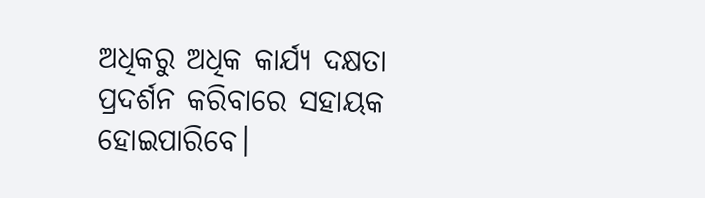ଅଧିକରୁ ଅଧିକ କାର୍ଯ୍ୟ ଦକ୍ଷତା ପ୍ରଦର୍ଶନ କରିବାରେ ସହାୟକ ହୋଇପାରିବେ।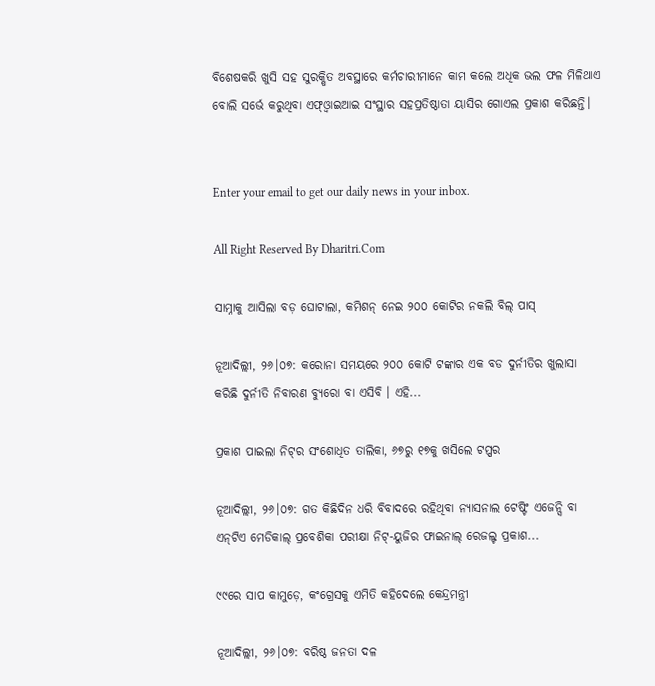ବିଶେଷକରି ଖୁସି ସହ ସୁରକ୍ଷିତ ଅବସ୍ଥାରେ କର୍ମଚାରୀମାନେ କାମ କଲେ ଅଧିକ ଭଲ ଫଳ ମିଳିଥାଏ ବୋଲି ସର୍ଭେ କରୁଥିବା ଏଫ୍‌ଓ୍ବାଇଆଇ ସଂସ୍ଥାର ସହପ୍ରତିଷ୍ଠାତା ୟାସିର ଗୋଏଲ ପ୍ରକାଶ କରିଛନ୍ତି।


Enter your email to get our daily news in your inbox.

All Right Reserved By Dharitri.Com

ସାମ୍ନାକୁ ଆସିଲା ବଡ଼ ଘୋଟାଲା, କମିଶନ୍‌ ନେଇ ୨୦୦ କୋଟିର ନକଲି ବିଲ୍‌ ପାସ୍‌

ନୂଆଦିଲ୍ଲୀ, ୨୬।୦୭: କରୋନା ସମୟରେ ୨୦୦ କୋଟି ଟଙ୍କାର ଏକ ବଡ ଦୁର୍ନୀତିର ଖୁଲାସା କରିଛି ଦୁର୍ନୀତି ନିବାରଣ ବ୍ୟୁରୋ ବା ଏସିବି । ଏହି...

ପ୍ରକାଶ ପାଇଲା ନିଟ୍‌ର ସଂଶୋଧିତ ତାଲିକା, ୬୭ରୁ ୧୭କୁ ଖସିଲେ ଟପ୍ପର

ନୂଆଦିଲ୍ଲୀ, ୨୬।୦୭: ଗତ କିଛିଦିନ ଧରି ବିବାଦରେ ରହିଥିବା ନ୍ୟାସନାଲ ଟେଷ୍ଟିଂ ଏଜେନ୍ସି ବା ଏନ୍‌ଟିଏ ମେଡିକାଲ୍‌ ପ୍ରବେଶିକା ପରୀକ୍ଷା ନିଟ୍‌-ୟୁଜିର ଫାଇନାଲ୍‌ ରେଜଲ୍ଟ ପ୍ରକାଶ...

୯୯ରେ ସାପ କାମୁଡ଼େ, କଂଗ୍ରେସକୁ ଏମିତି କହିଦେଲେ କେନ୍ଦ୍ରମନ୍ତ୍ରୀ

ନୂଆଦିଲ୍ଲୀ, ୨୬।୦୭: ବରିଷ୍ଠ ଜନତା ଦଳ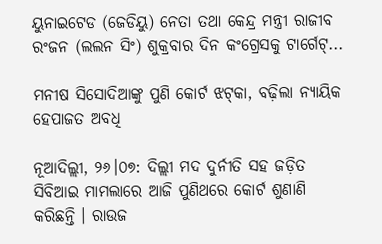ୟୁନାଇଟେଡ (ଜେଡିୟୁ) ନେତା ତଥା କେନ୍ଦ୍ର ମନ୍ତ୍ରୀ ରାଜୀବ ରଂଜନ (ଲଲନ ସିଂ) ଶୁକ୍ରବାର ଦିନ କଂଗ୍ରେସକୁ ଟାର୍ଗେଟ୍‌...

ମନୀଷ ସିସୋଦିଆଙ୍କୁ ପୁଣି କୋର୍ଟ ଝଟ୍‌କା, ବଢ଼ିଲା ନ୍ୟାୟିକ ହେପାଜତ ଅବଧି

ନୂଆଦିଲ୍ଲୀ, ୨୬।୦୭: ଦିଲ୍ଲୀ ମଦ ଦୁର୍ନୀତି ସହ ଜଡ଼ିତ ସିବିଆଇ ମାମଲାରେ ଆଜି ପୁଣିଥରେ କୋର୍ଟ ଶୁଣାଣି କରିଛନ୍ତି । ରାଉଜ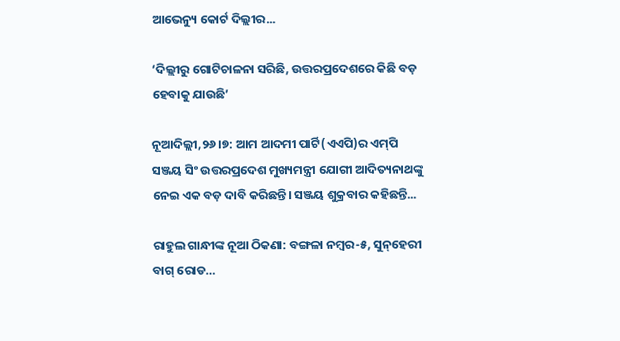ଆଭେନ୍ୟୁ କୋର୍ଟ ଦିଲ୍ଲୀର...

‘ଦିଲ୍ଲୀରୁ ଗୋଟିଚାଳନା ସରିଛି, ଉତ୍ତରପ୍ରଦେଶରେ କିଛି ବଡ଼ ହେବାକୁ ଯାଉଛି’

ନୂଆଦିଲ୍ଲୀ,୨୬।୭: ଆମ ଆଦମୀ ପାର୍ଟି(ଏଏପି)ର ଏମ୍‌ପି ସଞ୍ଜୟ ସିଂ ଉତ୍ତରପ୍ରଦେଶ ମୁଖ୍ୟମନ୍ତ୍ରୀ ଯୋଗୀ ଆଦିତ୍ୟନାଥଙ୍କୁ ନେଇ ଏକ ବଡ଼ ଦାବି କରିଛନ୍ତି। ସଞ୍ଜୟ ଶୁକ୍ରବାର କହିଛନ୍ତି...

ରାହୁଲ ଗାନ୍ଧୀଙ୍କ ନୂଆ ଠିକଣା: ବଙ୍ଗଳା ନମ୍ବର-୫, ସୁନ୍‌ହେରୀ ବାଗ୍‌ ରୋଡ…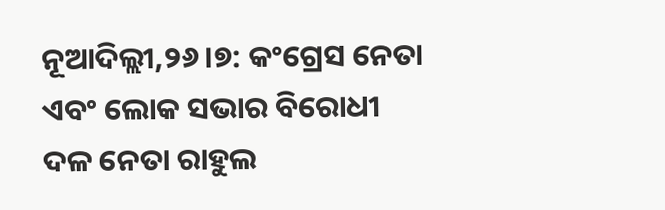ନୂଆଦିଲ୍ଲୀ,୨୬।୭: କଂଗ୍ରେସ ନେତା ଏବଂ ଲୋକ ସଭାର ବିରୋଧୀ ଦଳ ନେତା ରାହୁଲ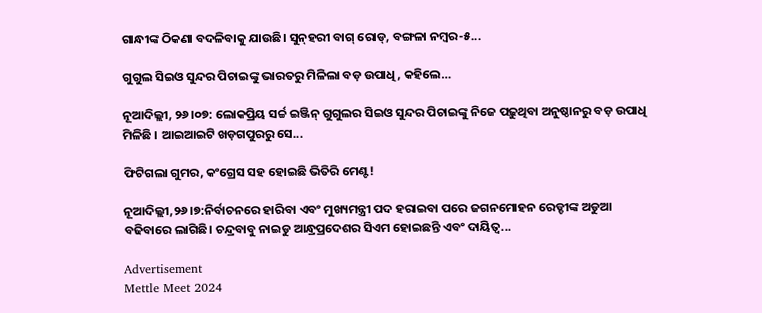ଗାନ୍ଧୀଙ୍କ ଠିକଣା ବଦଳିବାକୁ ଯାଉଛି। ସୁନ୍‌ହରୀ ବାଗ୍‌ ରୋଡ୍‌, ବଙ୍ଗଳା ନମ୍ବର-୫...

ଗୁଗୁଲ ସିଇଓ ସୁନ୍ଦର ପିଚାଇଙ୍କୁ ଭାରତରୁ ମିଳିଲା ବଡ଼ ଉପାଧି, କହିଲେ…

ନୂଆଦିଲ୍ଲୀ, ୨୬।୦୭: ଲୋକପ୍ରିୟ ସର୍ଚ୍ଚ ଇଞ୍ଜିନ୍‌ ଗୁଗୁଲର ସିଇଓ ସୁନ୍ଦର ପିଚାଇଙ୍କୁ ନିଜେ ପଢ଼ୁଥିବା ଅନୁଷ୍ଠାନରୁ ବଡ଼ ଉପାଧି ମିଳିଛି । ଆଇଆଇଟି ଖଡ଼ଗପୁରରୁ ସେ...

ଫିଟିଗଲା ଗୁମର, କଂଗ୍ରେସ ସହ ହୋଇଛି ଭିତିରି ମେଣ୍ଟ!

ନୂଆଦିଲ୍ଲୀ,୨୬।୭:ନିର୍ବାଚନରେ ହାରିବା ଏବଂ ମୁଖ୍ୟମନ୍ତ୍ରୀ ପଦ ହରାଇବା ପରେ ଜଗନମୋହନ ରେଡ୍ଡୀଙ୍କ ଅଡୁଆ ବଢିବାରେ ଲାଗିଛି। ଚନ୍ଦ୍ରବାବୁ ନାଇଡୁ ଆନ୍ଧ୍ରପ୍ରଦେଶର ସିଏମ ହୋଇଛନ୍ତି ଏବଂ ଦାୟିତ୍ୱ...

Advertisement
Mettle Meet 2024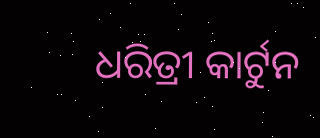ଧରିତ୍ରୀ କାର୍ଟୁନ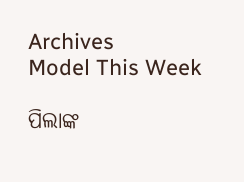Archives
Model This Week

ପିଲାଙ୍କ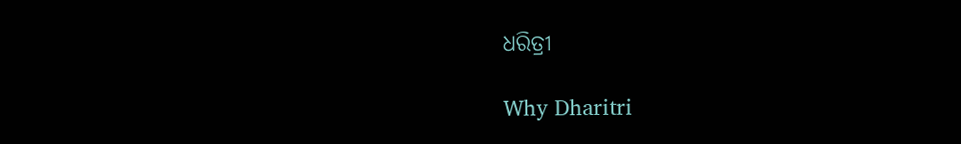ଧରିତ୍ରୀ

Why Dharitri